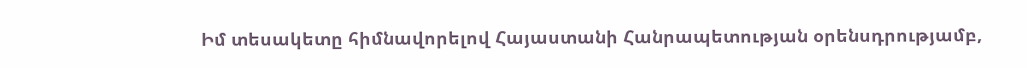Իմ տեսակետը հիմնավորելով Հայաստանի Հանրապետության օրենսդրությամբ,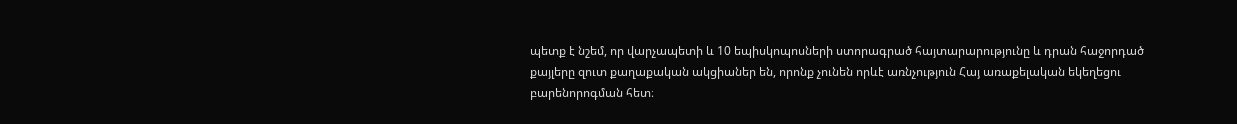պետք է նշեմ, որ վարչապետի և 10 եպիսկոպոսների ստորագրած հայտարարությունը և դրան հաջորդած քայլերը զուտ քաղաքական ակցիաներ են, որոնք չունեն որևէ առնչություն Հայ առաքելական եկեղեցու բարենորոգման հետ։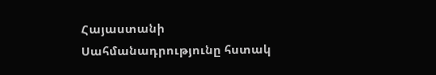Հայաստանի Սահմանադրությունը հստակ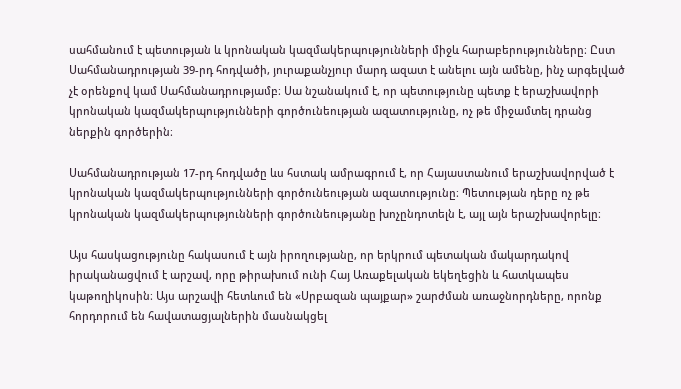սահմանում է պետության և կրոնական կազմակերպությունների միջև հարաբերությունները։ Ըստ Սահմանադրության 39-րդ հոդվածի, յուրաքանչյուր մարդ ազատ է անելու այն ամենը, ինչ արգելված չէ օրենքով կամ Սահմանադրությամբ։ Սա նշանակում է, որ պետությունը պետք է երաշխավորի կրոնական կազմակերպությունների գործունեության ազատությունը, ոչ թե միջամտել դրանց ներքին գործերին։

Սահմանադրության 17-րդ հոդվածը ևս հստակ ամրագրում է, որ Հայաստանում երաշխավորված է կրոնական կազմակերպությունների գործունեության ազատությունը։ Պետության դերը ոչ թե կրոնական կազմակերպությունների գործունեությանը խոչընդոտելն է, այլ այն երաշխավորելը։

Այս հասկացությունը հակասում է այն իրողությանը, որ երկրում պետական մակարդակով իրականացվում է արշավ, որը թիրախում ունի Հայ Առաքելական եկեղեցին և հատկապես կաթողիկոսին։ Այս արշավի հետևում են «Սրբազան պայքար» շարժման առաջնորդները, որոնք հորդորում են հավատացյալներին մասնակցել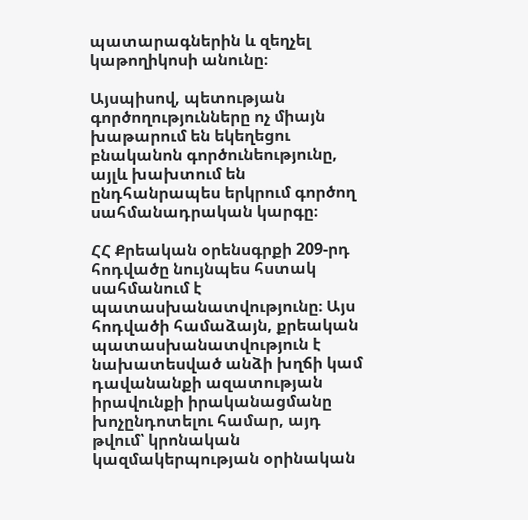պատարագներին և զեղչել կաթողիկոսի անունը։

Այսպիսով, պետության գործողությունները ոչ միայն խաթարում են եկեղեցու բնականոն գործունեությունը, այլև խախտում են ընդհանրապես երկրում գործող սահմանադրական կարգը։

ՀՀ Քրեական օրենսգրքի 209-րդ հոդվածը նույնպես հստակ սահմանում է պատասխանատվությունը։ Այս հոդվածի համաձայն, քրեական պատասխանատվություն է նախատեսված անձի խղճի կամ դավանանքի ազատության իրավունքի իրականացմանը խոչընդոտելու համար, այդ թվում՝ կրոնական կազմակերպության օրինական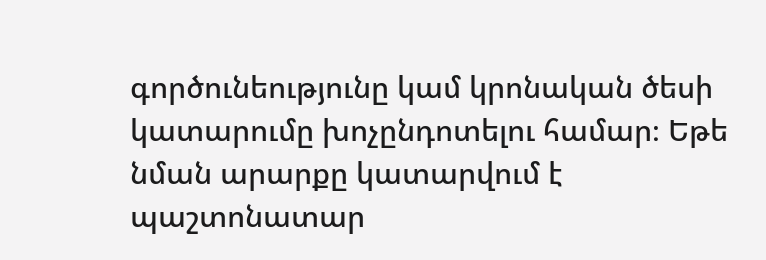գործունեությունը կամ կրոնական ծեսի կատարումը խոչընդոտելու համար։ Եթե նման արարքը կատարվում է պաշտոնատար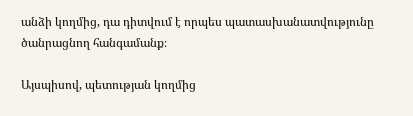անձի կողմից, դա դիտվում է որպես պատասխանատվությունը ծանրացնող հանգամանք։

Այսպիսով, պետության կողմից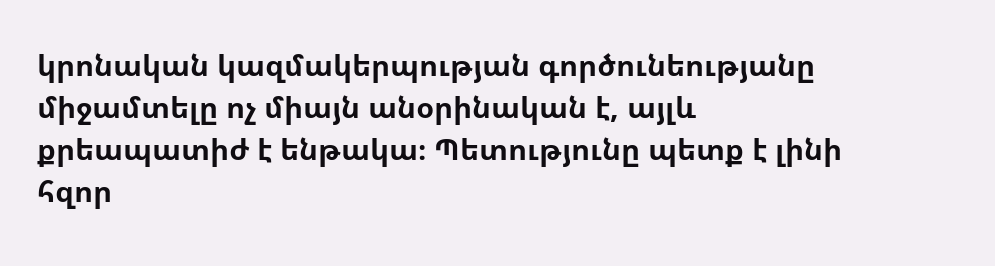կրոնական կազմակերպության գործունեությանը միջամտելը ոչ միայն անօրինական է, այլև քրեապատիժ է ենթակա։ Պետությունը պետք է լինի հզոր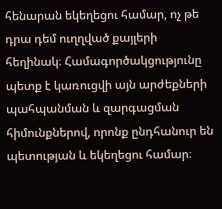հենարան եկեղեցու համար, ոչ թե դրա դեմ ուղղված քայլերի հեղինակ։ Համագործակցությունը պետք է կառուցվի այն արժեքների պահպանման և զարգացման հիմունքներով, որոնք ընդհանուր են պետության և եկեղեցու համար։